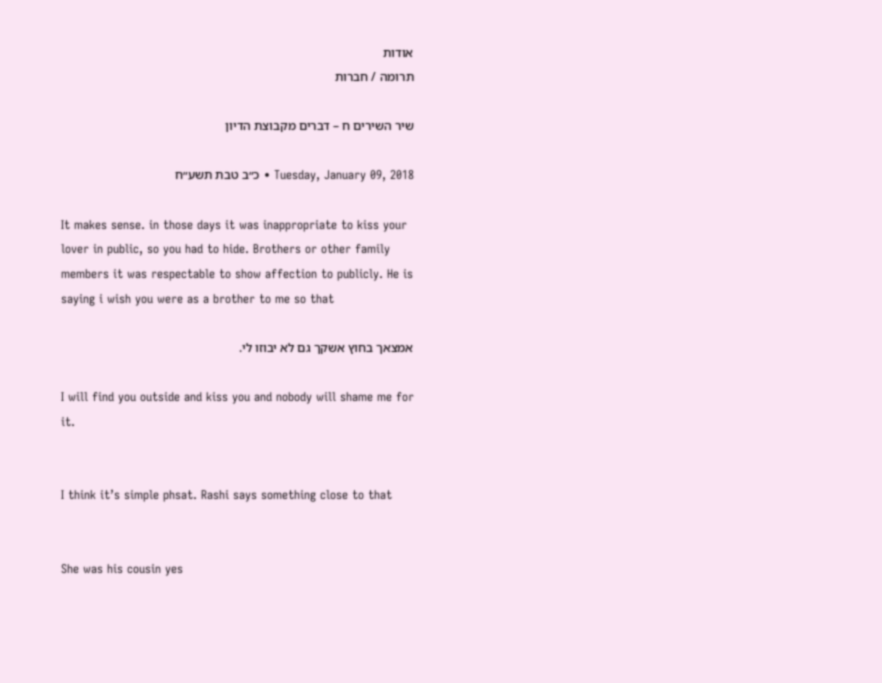אודות
תרומה / חברות

שיר השירים ח – דברים מקבוצת הדיון

Tuesday, January 09, 2018 • כ״ב טבת תשע״ח

It makes sense. in those days it was inappropriate to kiss your lover in public, so you had to hide. Brothers or other family members it was respectable to show affection to publicly. He is saying i wish you were as a brother to me so that

אמצאך בחוץ אשקך גם לא יבוזו לי.

I will find you outside and kiss you and nobody will shame me for it.


I think it’s simple phsat. Rashi says something close to that


She was his cousin yes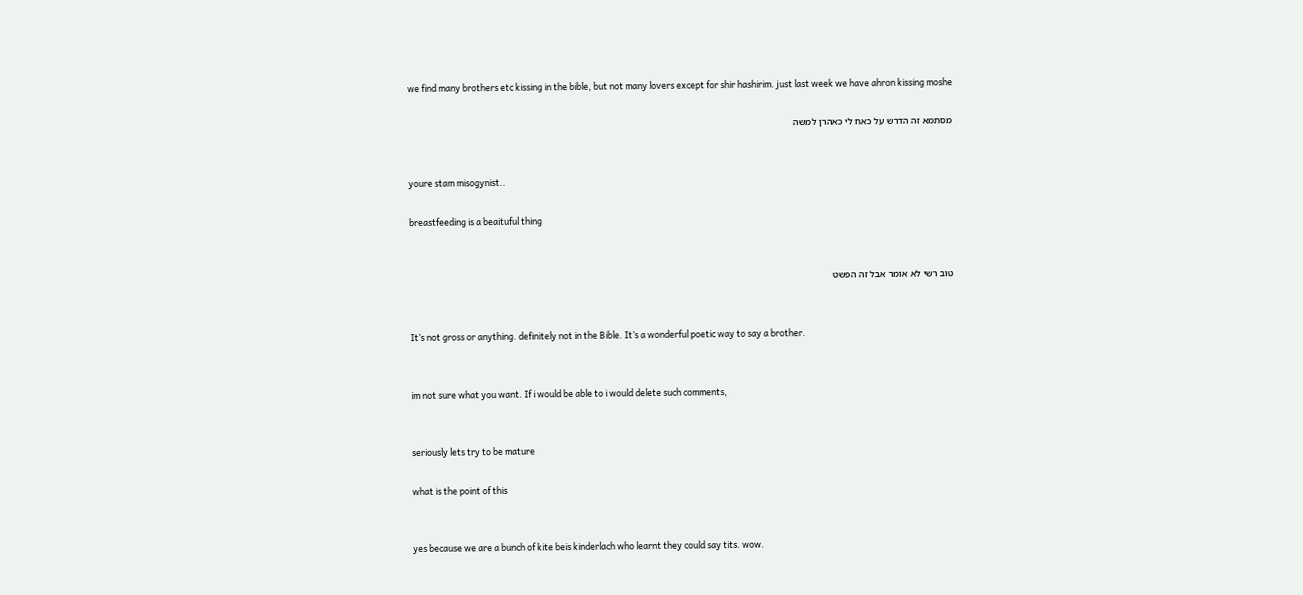we find many brothers etc kissing in the bible, but not many lovers except for shir hashirim. just last week we have ahron kissing moshe

מסתמא זה הדרש על כאח לי כאהרן למשה


youre stam misogynist..

breastfeeding is a beaituful thing


טוב רשי לא אומר אבל זה הפשט


It’s not gross or anything. definitely not in the Bible. It’s a wonderful poetic way to say a brother.


im not sure what you want. If i would be able to i would delete such comments,


seriously lets try to be mature

what is the point of this


yes because we are a bunch of kite beis kinderlach who learnt they could say tits. wow.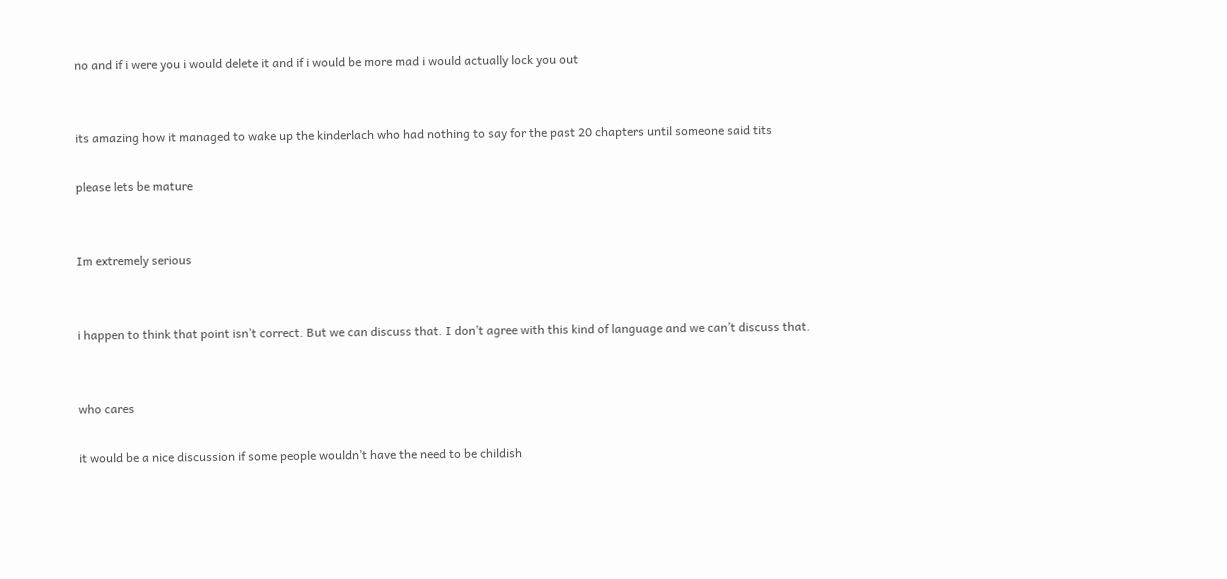no and if i were you i would delete it and if i would be more mad i would actually lock you out


its amazing how it managed to wake up the kinderlach who had nothing to say for the past 20 chapters until someone said tits

please lets be mature


Im extremely serious


i happen to think that point isn’t correct. But we can discuss that. I don’t agree with this kind of language and we can’t discuss that.


who cares

it would be a nice discussion if some people wouldn’t have the need to be childish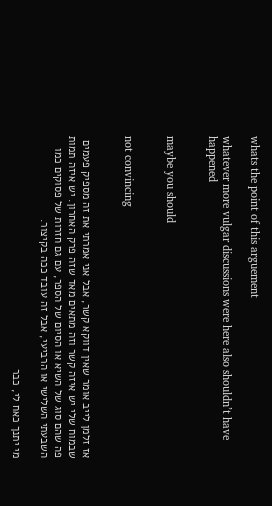whats the point of this arguement

whatever more vulgar discussions were here also shouldn’t have happened


maybe you should


not convincing


אז זלמן לייב אומר שאין דווקא קשר, אבל אני אמרתי את זה מספיק פעמים שבמוח שלי יש איזה קשר וזה מתאים מאד שזה פרק האחרון. יש איזה תמות פה שהם סוג של השיא או הסיום של הספר, עם גם חזרות של פסוקים כמו השבעתי השלישי או הרביעי, אבל זה עובד ככה בקיצור.

מי יתנך כאח לי, כבר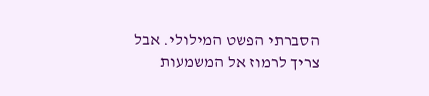הסברתי הפשט המילולי. אבל צריך לרמוז אל המשמעות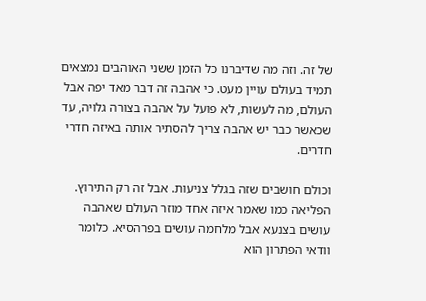של זה. וזה מה שדיברנו כל הזמן ששני האוהבים נמצאים תמיד בעולם עויין מעט. כי אהבה זה דבר מאד יפה אבל העולם, מה לעשות, לא פועל על אהבה בצורה גלויה, עד שכאשר כבר יש אהבה צריך להסתיר אותה באיזה חדרי חדרים.

וכולם חושבים שזה בגלל צניעות. אבל זה רק התירוץ. הפליאה כמו שאמר איזה אחד מוזר העולם שאהבה עושים בצנעא אבל מלחמה עושים בפרהסיא. כלומר וודאי הפתרון הוא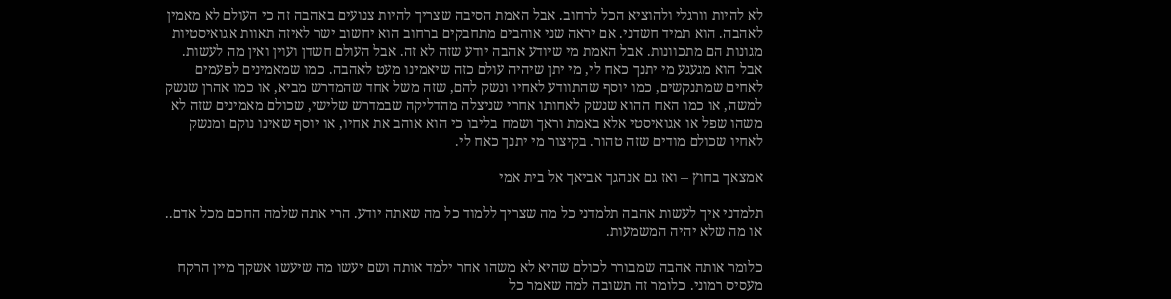לא להיות וורגלי ולהוציא הכל לרחוב. אבל האמת הסיבה שצריך להיות צנועים באהבה זה כי העולם לא מאמין לאהבה. הוא תמיד חשדני. אם יראה שני אוהבים מתחבקים ברחוב הוא יחשוב ישר לאיזה תאוות אגואיסטיות מגונות הם מתכוונות. אבל האמת מי שיודע אהבה יודע שזה לא זה. אבל העולם חשדן ועוין ואין מה לעשות. אבל הוא מגעגע מי יתנך כאח לי, מי יתן שיהיה עולם כזה שיאמינו מעט לאהבה. כמו שמאמינים לפעמים לאחים שמתנקשים, כמו יוסף שהתוודע לאחיו ונשק להם, שזה משל אחד שהמדרש מביא, או כמו אהרן שנשק למשה, או כמו האח ההוא שנשק לאחותו אחרי שניצלה מהדליקה שבמדרש שלישי, שכולם מאמינים שזה לא משהו שפל או אגואיסטי אלא באמת וראך ושמח בליבו כי הוא אוהב את אחיו, או יוסף שאינו נוקם ומנשק לאחיו שכולם מודים שזה טהור. בקיצור מי יתנך כאח לי.

אמצאך בחוץ – ואז גם אנהגך אביאך אל בית אמי

תלמדני איך לעשות אהבה תלמדני כל מה שצריך ללמוד כל מה שאתה יודע. הרי אתה שלמה החכם מכל אדם.. או מה שלא יהיה המשמעות.

כלומר אותה אהבה שמבורר לכולם שהיא לא משהו אחר ילמד אותה ושם יעשו מה שיעשו אשקך מיין הרקח מעסיס רמוני. כלומר זה תשובה למה שאמר כל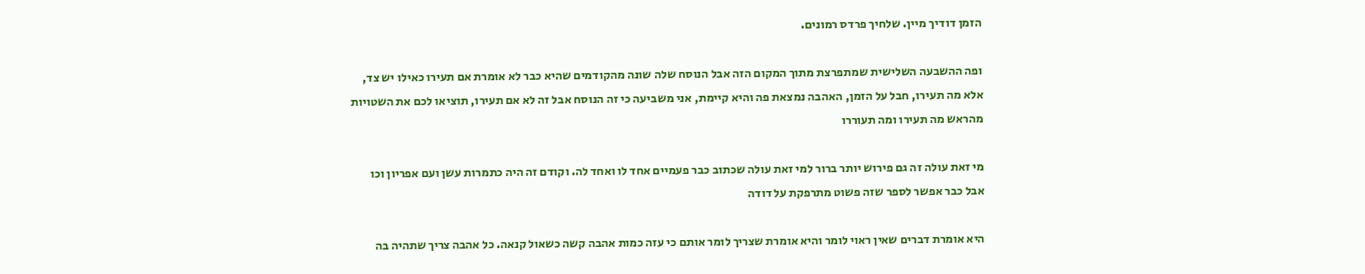הזמן דודיך מיין. שלחיך פרדס רמונים.

ופה ההשבעה השלישית שמתפרצת מתוך המקום הזה אבל הנוסח שלה שונה מהקודמים שהיא כבר לא אומרת אם תעירו כאילו יש צד, אלא מה תעירו, חבל על הזמן, האהבה נמצאת פה והיא קיימת, אני משביעה כי זה הנוסח אבל זה לא אם תעירו, תוציאו לכם את השטויות מהראש מה תעירו ומה תעוררו

מי זאת עולה זה גם פירוש יותר ברור למי זאת עולה שכתוב כבר פעמיים אחד לו ואחד לה. וקודם זה היה כתמרות עשן ועם אפריון וכו אבל כבר אפשר לספר שזה פשוט מתרפקת על דודה

היא אומרת דברים שאין ראוי לומר והיא אומרת שצריך לומר אותם כי עזה כמות אהבה קשה כשאול קנאה. כל אהבה צריך שתהיה בה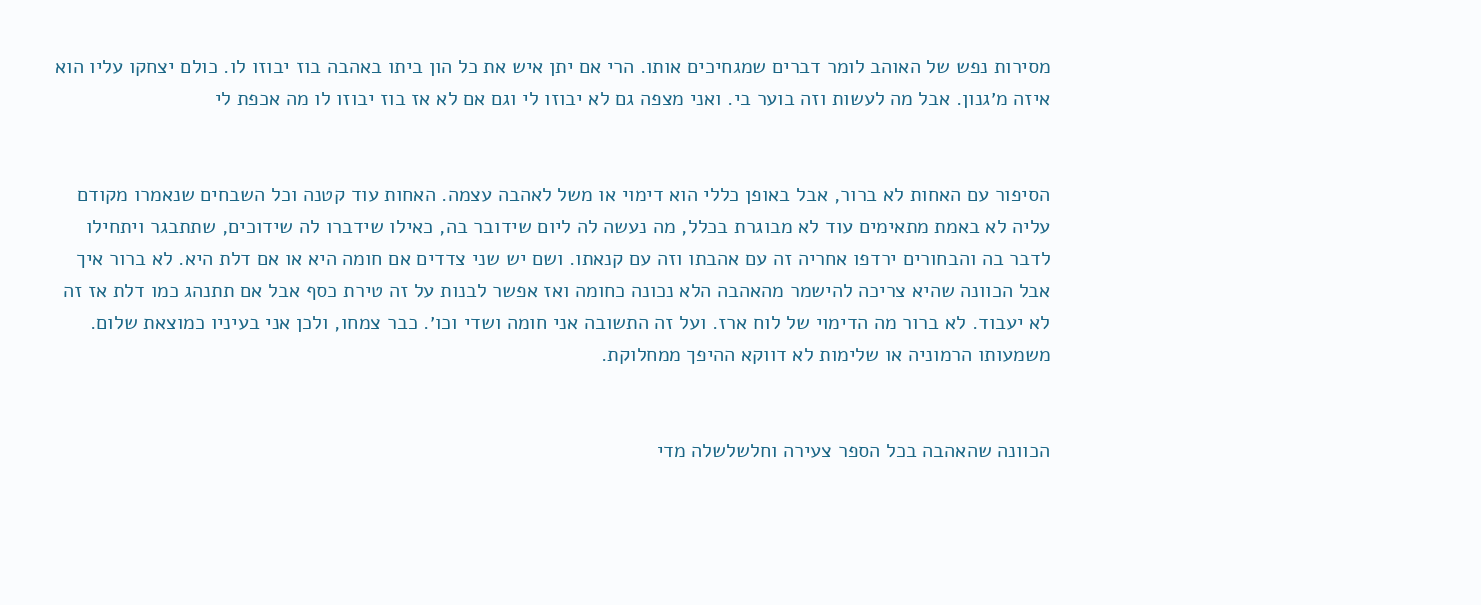מסירות נפש של האוהב לומר דברים שמגחיכים אותו. הרי אם יתן איש את כל הון ביתו באהבה בוז יבוזו לו. כולם יצחקו עליו הוא איזה מ׳גנון. אבל מה לעשות וזה בוער בי. ואני מצפה גם לא יבוזו לי וגם אם לא אז בוז יבוזו לו מה אכפת לי


הסיפור עם האחות לא ברור, אבל באופן כללי הוא דימוי או משל לאהבה עצמה. האחות עוד קטנה וכל השבחים שנאמרו מקודם עליה לא באמת מתאימים עוד לא מבוגרת בכלל, מה נעשה לה ליום שידובר בה, כאילו שידברו לה שידוכים, שתתבגר ויתחילו לדבר בה והבחורים ירדפו אחריה זה עם אהבתו וזה עם קנאתו. ושם יש שני צדדים אם חומה היא או אם דלת היא. לא ברור איך אבל הכוונה שהיא צריכה להישמר מהאהבה הלא נכונה כחומה ואז אפשר לבנות על זה טירת כסף אבל אם תתנהג כמו דלת אז זה לא יעבוד. לא ברור מה הדימוי של לוח ארז. ועל זה התשובה אני חומה ושדי וכו׳. כבר צמחו, ולכן אני בעיניו כמוצאת שלום. משמעותו הרמוניה או שלימות לא דווקא ההיפך ממחלוקת.


הכוונה שהאהבה בכל הספר צעירה וחלשלשלה מדי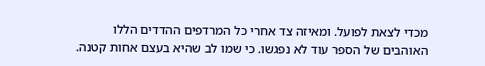מכדי לצאת לפועל. ומאיזה צד אחרי כל המרדפים ההדדים הללו האוהבים של הספר עוד לא נפגשו. כי שמו לב שהיא בעצם אחות קטנה.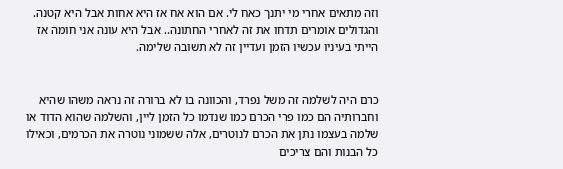וזה מתאים אחרי מי יתנך כאח לי. אם הוא אח אז היא אחות אבל היא קטנה. והגדולים אומרים תדחו את זה לאחרי החתונה.. אבל היא עונה אני חומה אז הייתי בעיניו עכשיו הזמן ועדיין זה לא תשובה שלימה.


כרם היה לשלמה זה משל נפרד, והכוונה בו לא ברורה זה נראה משהו שהיא וחברותיה הם כמו פרי הכרם כמו שנדמו כל הזמן ליין, והשלמה שהוא הדוד או שלמה בעצמו נתן את הכרם לנוטרים, אלה ששמוני נוטרה את הכרמים, וכאילו כל הבנות והם צריכים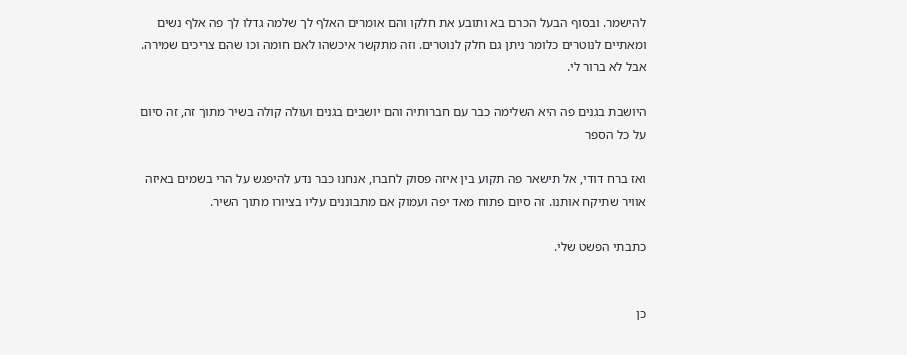להישמר. ובסוף הבעל הכרם בא ותובע את חלקו והם אומרים האלף לך שלמה גדלו לך פה אלף נשים ומאתיים לנוטרים כלומר ניתן גם חלק לנוטרים. וזה מתקשר איכשהו לאם חומה וכו שהם צריכים שמירה. אבל לא ברור לי.

היושבת בגנים פה היא השלימה כבר עם חברותיה והם יושבים בגנים ועולה קולה בשיר מתוך זה, זה סיום על כל הספר

ואז ברח דודי, אל תישאר פה תקוע בין איזה פסוק לחברו, אנחנו כבר נדע להיפגש על הרי בשמים באיזה אוויר שתיקח אותנו. זה סיום פתוח מאד יפה ועמוק אם מתבוננים עליו בציורו מתוך השיר.

כתבתי הפשט שלי.


כן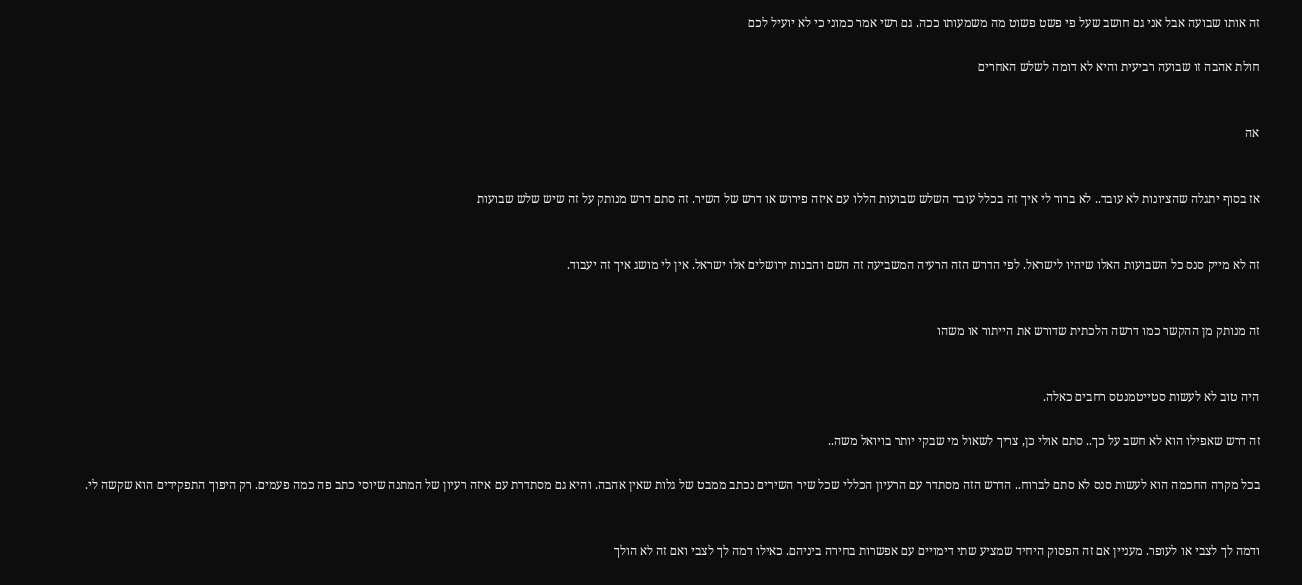זה אותו שבועה אבל אני גם חושב שעל פי פשט פשוט מה משמעותו ככה. גם רשי אמר כמוני כי לא יועיל לכם

חולת אהבה זו שבועה רביעית והיא לא דומה לשלש האחרים


אה


אז בסוף יתגלה שהציונות לא עובד.. לא ברור לי איך זה בכלל עובד השלש שבועות הללו עם איזה פירוש או דרש של השיר. זה סתם דרש מנותק על זה שיש שלש שבועות


זה לא מייק סנס כל השבועות האלו שיהיו לישראל. לפי הדרש הזה הרעיה המשביעה זה השם והבנות ירושלים אלו ישראל. אין לי מושג איך זה יעבוד.


זה מנותק מן ההקשר כמו דרשה הלכתית שדורש את הייתור או משהו


היה טוב לא לעשות סטייטמנטס רחבים כאלה.

זה דרש שאפילו הוא לא חשב על כך.. סתם אולי כן, צריך לשאול מי שבקי יותר בויואל משה..

בכל מקרה החכמה הוא לעשות סנס לא סתם לברוח.. הדרש הזה מסתדר עם הרעיון הכללי שכל שיר השירים נכתב ממבט של גלות שאין אהבה. והיא גם מסתדרת עם איזה רעיון של המתנה שיוסי כתב פה כמה פעמים. רק היפוך התפקידים הוא שקשה לי.


ודמה לך לצבי או לעופר. מעניין אם זה הפסוק היחיד שמציע שתי דימויים עם אפשרות בחירה ביניהם. כאילו דמה לך לצבי ואם זה לא הולך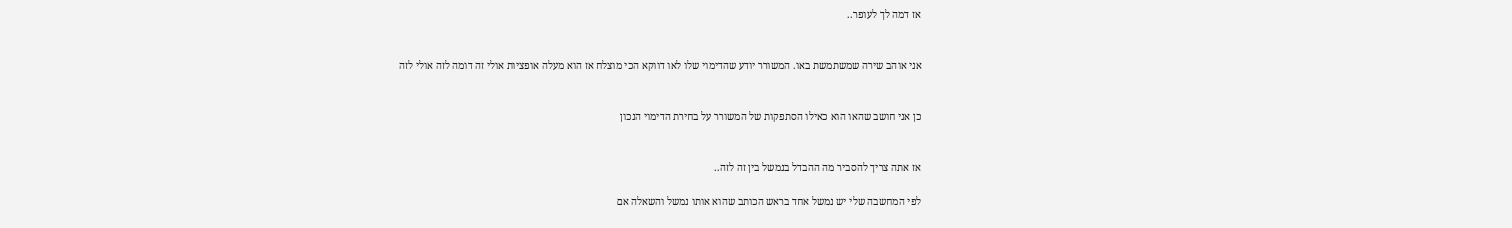אז דמה לך לעופר..


אני אוהב שירה שמשתמשת באו. המשורר יודע שהדימוי שלו לאו דווקא הכי מוצלח אז הוא מעלה אופציות אולי זה דומה לזה אולי לזה


כן אני חושב שהאו הוא כאילו הסתפקות של המשורר על בחירת הדימוי הנכון


אז אתה צריך להסביר מה ההבדל בנמשל בין זה לזה..

לפי המחשבה שלי יש נמשל אחד בראש הכותב שהוא אותו נמשל והשאלה אם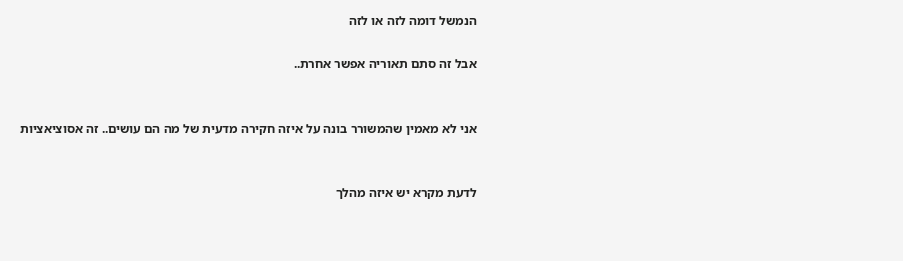הנמשל דומה לזה או לזה

אבל זה סתם תאוריה אפשר אחרת..


אני לא מאמין שהמשורר בונה על איזה חקירה מדעית של מה הם עושים.. זה אסוציאציות


לדעת מקרא יש איזה מהלך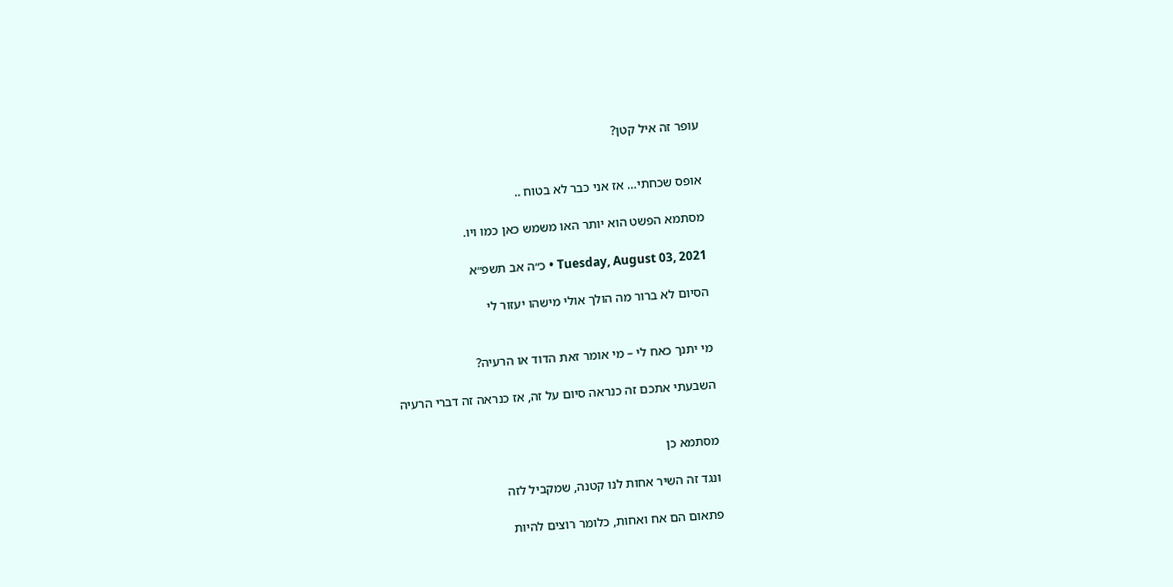עופר זה איל קטן?


אופס שכחתי… אז אני כבר לא בטוח ..

מסתמא הפשט הוא יותר האו משמש כאן כמו ויו.

Tuesday, August 03, 2021 • כ״ה אב תשפ״א

הסיום לא ברור מה הולך אולי מישהו יעזור לי


מי יתנך כאח לי – מי אומר זאת הדוד או הרעיה?

השבעתי אתכם זה כנראה סיום על זה, אז כנראה זה דברי הרעיה


מסתמא כן

ונגד זה השיר אחות לנו קטנה, שמקביל לזה

פתאום הם אח ואחות, כלומר רוצים להיות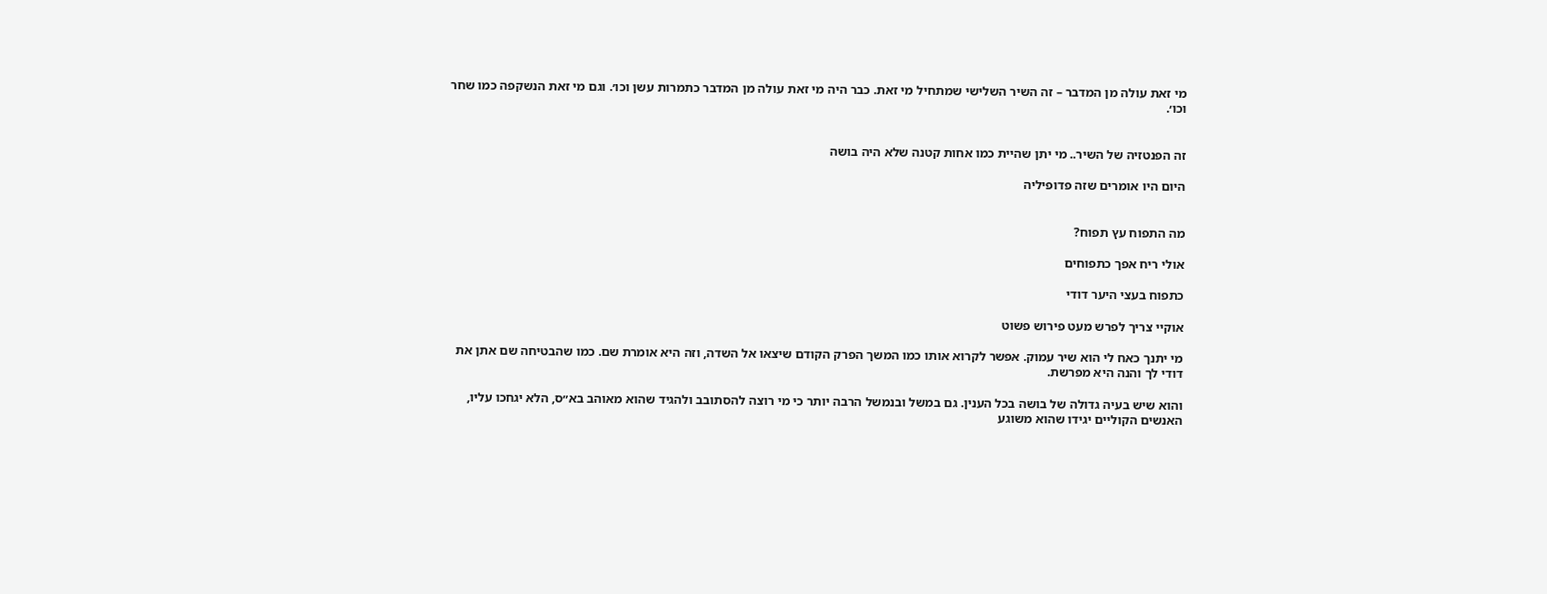מי זאת עולה מן המדבר – זה השיר השלישי שמתחיל מי זאת. כבר היה מי זאת עולה מן המדבר כתמרות עשן וכו׳. וגם מי זאת הנשקפה כמו שחר וכו׳.


זה הפנטזיה של השיר.. מי יתן שהיית כמו אחות קטנה שלא היה בושה

היום היו אומרים שזה פדופיליה


מה התפוח עץ תפוח?

אולי ריח אפך כתפוחים

כתפוח בעצי היער דודי

אוקיי צריך לפרש מעט פירוש פשוט

מי יתנך כאח לי הוא שיר עמוק. אפשר לקרוא אותו כמו המשך הפרק הקודם שיצאו אל השדה, וזה היא אומרת שם. כמו שהבטיחה שם אתן את דודי לך והנה היא מפרשת.

והוא שיש בעיה גדולה של בושה בכל הענין. גם במשל ובנמשל הרבה יותר כי מי רוצה להסתובב ולהגיד שהוא מאוהב בא״ס, הלא יגחכו עליו, האנשים הקוליים יגידו שהוא משוגע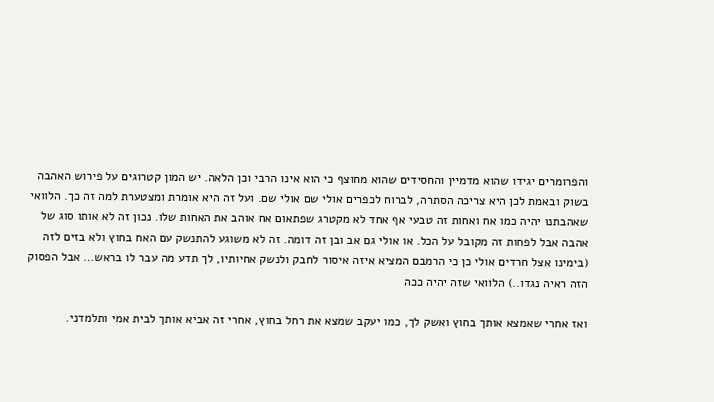והפרומרים יגידו שהוא מדמיין והחסידים שהוא מחוצף כי הוא אינו הרבי וכן הלאה. יש המון קטרוגים על פירוש האהבה בשוק ובאמת לכן היא צריכה הסתרה, לברוח לכפרים אולי שם אולי שם. ועל זה היא אומרת ומצטערת למה זה כך. הלוואי שאהבתנו יהיה כמו אח ואחות זה טבעי אף אחד לא מקטרג שפתאום אח אוהב את האחות שלו. נכון זה לא אותו סוג של אהבה אבל לפחות זה מקובל על הכל. או אולי גם אב ובן זה דומה. זה לא משוגע להתנשק עם האח בחוץ ולא בזים לזה (בימינו אצל חרדים אולי כן כי הרמבם המציא איזה איסור לחבק ולנשק אחיותיו, לך תדע מה עבר לו בראש… אבל הפסוק הזה ראיה נגדו..) הלוואי שזה יהיה ככה

ואז אחרי שאמצא אותך בחוץ ואשק לך, כמו יעקב שמצא את רחל בחוץ, אחרי זה אביא אותך לבית אמי ותלמדני.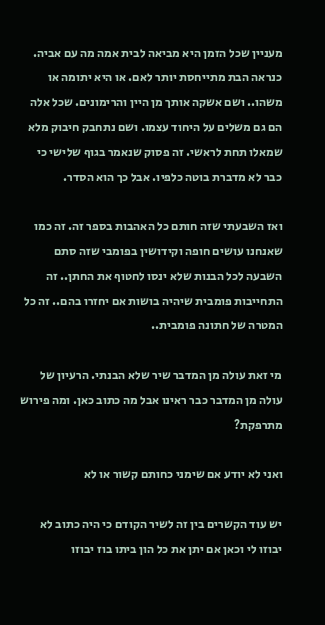מעניין שכל הזמן היא מביאה לבית אמה מה עם אביה. כנראה הבת מתייחסת יותר לאם. או היא יתומה או משהו.. ושם אשקה אותך מן היין והרימונים. שכל אלה הם גם משלים על היחוד עצמו. ושם נתחבק חיבוק מלא שמאלו תחת לראשי. זה פסוק שנאמר בגוף שלישי כי כבר לא מדברת בוטה כלפיו. אבל כך הוא הסדר.

ואז השבעתי שזה חותם כל האהבות בספר זה. זה כמו שאנחנו עושים חופה וקידושין בפומבי שזה סתם השבעה לכל הבנות שלא ינסו לחטוף את החתן.. זה התחייבות פומבית שיהיה בושות אם יחזרו בהם.. זה כל המטרה של חתונה פומבית..

מי זאת עולה מן המדבר שיר שלא הבנתי. הרעיון של עולה מן המדבר כבר ראינו אבל מה כתוב כאן. ומה פירוש מתרפקת?

ואני לא יודע אם שימני כחותם קשור או לא

יש עוד הקשרים בין זה לשיר הקודם כי היה כתוב לא יבוזו לי וכאן אם יתן את כל הון ביתו בוז יבוזו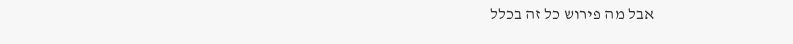אבל מה פירוש כל זה בכלל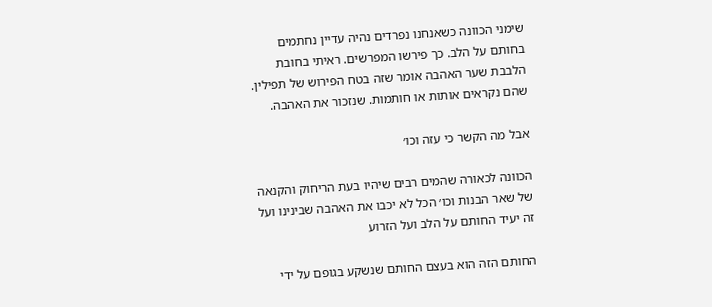שימני הכוונה כשאנחנו נפרדים נהיה עדיין נחתמים בחותם על הלב. כך פירשו המפרשים. ראיתי בחובת הלבבת שער האהבה אומר שזה בטח הפירוש של תפילין. שהם נקראים אותות או חותמות. שנזכור את האהבה.

אבל מה הקשר כי עזה וכו׳

הכוונה לכאורה שהמים רבים שיהיו בעת הריחוק והקנאה של שאר הבנות וכו׳ הכל לא יכבו את האהבה שבינינו ועל זה יעיד החותם על הלב ועל הזרוע

החותם הזה הוא בעצם החותם שנשקע בגופם על ידי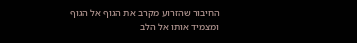החיבור שהזרוע מקרב את הגוף אל הגוף ומצמיד אותו אל הלב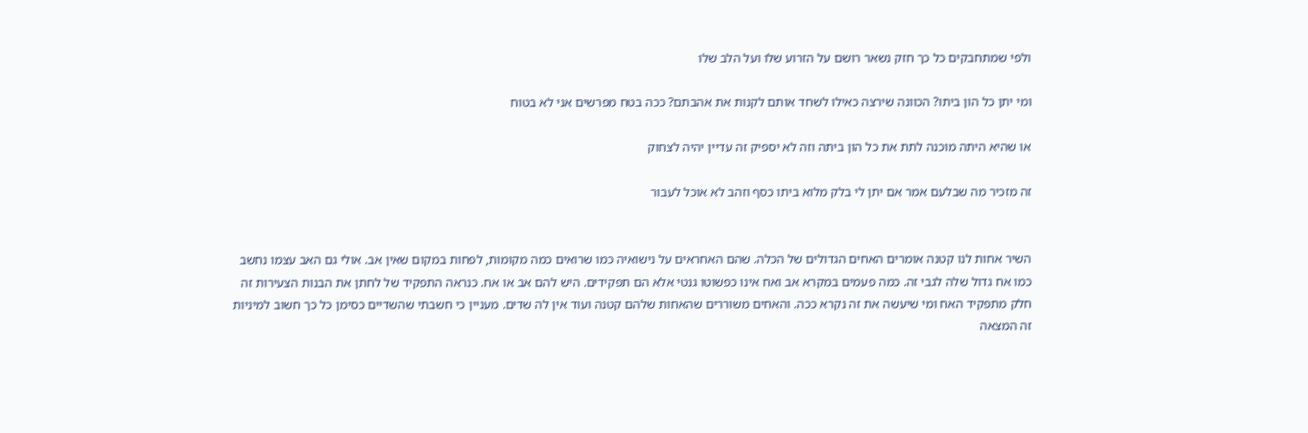ולפי שמתחבקים כל כך חזק נשאר רושם על הזרוע שלו ועל הלב שלו

ומי יתן כל הון ביתו? הכוונה שירצה כאילו לשחד אותם לקנות את אהבתם? ככה בטח מפרשים אני לא בטוח

או שהיא היתה מוכנה לתת את כל הון ביתה וזה לא יספיק זה עדיין יהיה לצחוק

זה מזכיר מה שבלעם אמר אם יתן לי בלק מלוא ביתו כסף וזהב לא אוכל לעבור


השיר אחות לנו קטנה אומרים האחים הגדולים של הכלה. שהם האחראים על נישואיה כמו שרואים כמה מקומות, לפחות במקום שאין אב. אולי גם האב עצמו נחשב כמו אח גדול שלה לגבי זה. כמה פעמים במקרא אב ואח אינו כפשוטו גנטי אלא הם תפקידים. היש להם אב או אח. כנראה התפקיד של לחתן את הבנות הצעירות זה חלק מתפקיד האח ומי שיעשה את זה נקרא ככה. והאחים משוררים שהאחות שלהם קטנה ועוד אין לה שדים. מעניין כי חשבתי שהשדיים כסימן כל כך חשוב למיניות זה המצאה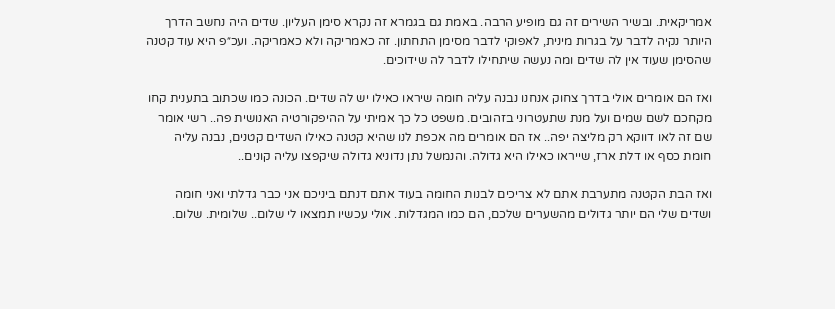אמריקאית. ובשיר השירים זה גם מופיע הרבה. באמת גם בגמרא זה נקרא סימן העליון. שדים היה נחשב הדרך היותר נקיה לדבר על בגרות מינית, לאפוקי לדבר מסימן התחתון. זה כאמריקה ולא כאמריקה. ועכ״פ היא עוד קטנה שהסימן שעוד אין לה שדים ומה נעשה שיתחילו לדבר לה שידוכים.

ואז הם אומרים אולי בדרך צחוק אנחנו נבנה עליה חומה שיראו כאילו יש לה שדים. הכונה כמו שכתוב בתענית קחו מקחכם לשם שמים ועל מנת שתעטרוני בזהובים. משפט כל כך אמיתי על ההיפקורטיה האנושית פה.. רשי אומר שם זה לאו דווקא רק מליצה יפה.. אז הם אומרים מה אכפת לנו שהיא קטנה כאילו השדים קטנים, נבנה עליה חומת כסף או דלת ארז, שייראו כאילו היא גדולה. והנמשל נתן נדוניא גדולה שיקפצו עליה קונים..

ואז הבת הקטנה מתערבת אתם לא צריכים לבנות החומה בעוד אתם דנתם ביניכם אני כבר גדלתי ואני חומה ושדים שלי הם יותר גדולים מהשערים שלכם, הם כמו המגדלות. אולי עכשיו תמצאו לי שלום.. שלומית. שלום.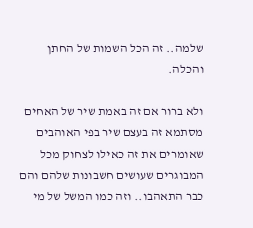שלמה.. זה הכל השמות של החתן והכלה.

ולא ברור אם זה באמת שיר של האחים מסתמא זה בעצם שיר בפי האוהבים שאומרים את זה כאילו לצחוק מכל המבוגרים שעושים חשבונות שלהם והם כבר התאהבו.. וזה כמו המשל של מי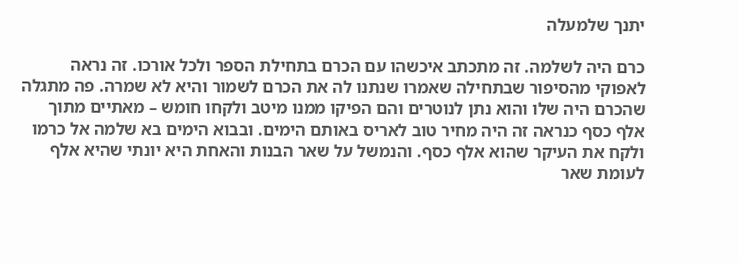יתנך שלמעלה

כרם היה לשלמה. זה מתכתב איכשהו עם הכרם בתחילת הספר ולכל אורכו. זה נראה לאפוקי מהסיפור שבתחילה שאמרו שנתנו לה את הכרם לשמור והיא לא שמרה. פה מתגלה שהכרם היה שלו והוא נתן לנוטרים והם הפיקו ממנו מיטב ולקחו חומש – מאתיים מתוך אלף כסף כנראה זה היה מחיר טוב לאריס באותם הימים. ובבוא הימים בא שלמה אל כרמו ולקח את העיקר שהוא אלף כסף. והנמשל על שאר הבנות והאחת היא יונתי שהיא אלף לעומת שאר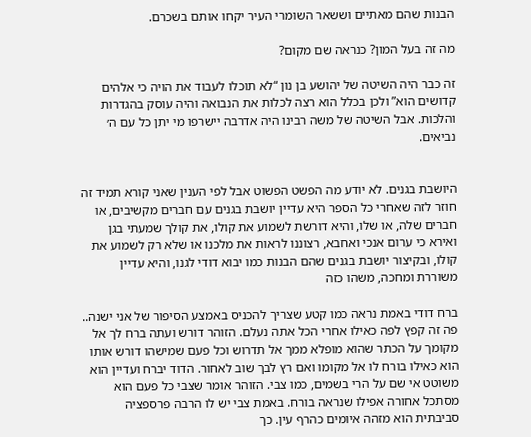הבנות שהם מאתיים וששאר השומרי העיר יקחו אותם בשכרם.

מה זה בעל המון? כנראה שם מקום?

זה כבר היה השיטה של יהושע בן נון “לא תוכלו לעבוד את הויה כי אלהים קדושים הוא” ולכן בכלל הוא רצה לכלות את הנבואה והיה עוסק בהגדרות והלכות. אבל השיטה של משה רבינו היה אדרבה יישרפו מי יתן כל עם ה׳ נביאים.


היושבת בגנים. לא יודע מה הפשט הפשוט אבל לפי הענין שאני קורא תמיד זה חוזר לזה שאחרי כל הספר היא עדיין יושבת בגנים עם חברים מקשיבים, או חברים שלה, או שלו, והיא דורשת לשמוע את קולו, את קולך שמעתי בגן ואירא כי ערום אנכי ואחבא, רצוננו לראות את מלכנו או שלא רק לשמוע את קולו, ובקיצור יושבת בגנים שהם הבנות כמו יבוא דודי לגנו, והיא עדיין משוררת ומחכה, משהו כזה

ברח דודי באמת נראה כמו קטע שצריך להכניס באמצע הסיפור של אני ישנה.. פה זה קפץ לפה כאילו אחרי הכל אתה נעלם. הזוהר דורש ועתה ברח לך אל מקומך על הכתר שהוא מופלא ממך אל תדרוש וכל פעם שמישהו דורש אותו הוא כאילו בורח לו אל מקומו ואם רץ לבך שוב לאחור. הדוד יברח ועדיין הוא משוטט אי שם על הרי בשמים, כמו צבי. הזוהר אומר שצבי כל פעם הוא מסתכל אחורה אפילו שנראה בורח. באמת צבי יש לו הרבה פרספציה סביבתית הוא מזהה איומים כהרף עין. כך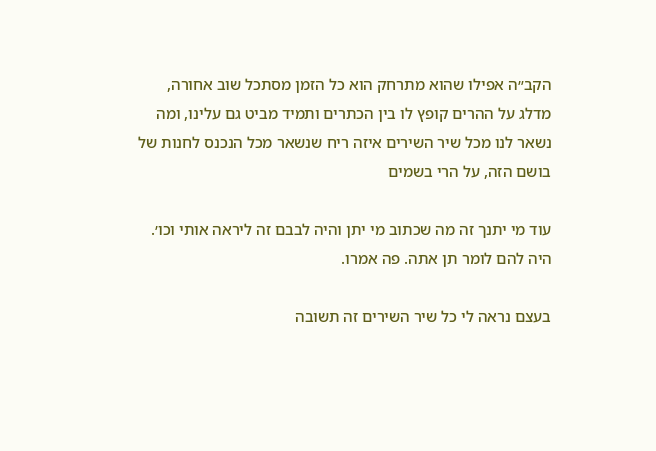הקב״ה אפילו שהוא מתרחק הוא כל הזמן מסתכל שוב אחורה, מדלג על ההרים קופץ לו בין הכתרים ותמיד מביט גם עלינו, ומה נשאר לנו מכל שיר השירים איזה ריח שנשאר מכל הנכנס לחנות של בושם הזה, על הרי בשמים

עוד מי יתנך זה מה שכתוב מי יתן והיה לבבם זה ליראה אותי וכו׳. היה להם לומר תן אתה. פה אמרו.

בעצם נראה לי כל שיר השירים זה תשובה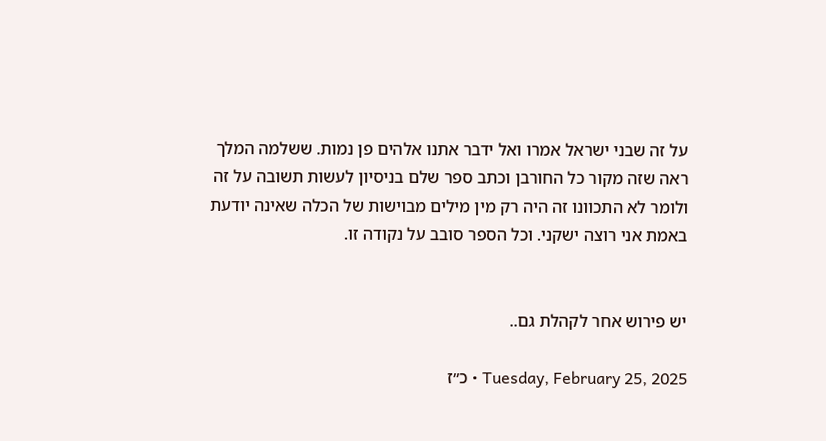על זה שבני ישראל אמרו ואל ידבר אתנו אלהים פן נמות. ששלמה המלך ראה שזה מקור כל החורבן וכתב ספר שלם בניסיון לעשות תשובה על זה ולומר לא התכוונו זה היה רק מין מילים מבוישות של הכלה שאינה יודעת באמת אני רוצה ישקני. וכל הספר סובב על נקודה זו.


יש פירוש אחר לקהלת גם..

Tuesday, February 25, 2025 • כ״ז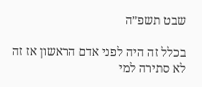שבט תשפ״ה

בכלל זה היה לפני אדם הראשון אז זה לא סתירה למי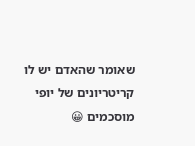שאומר שהאדם יש לו קריטריונים של יופי מוסכמים 😀